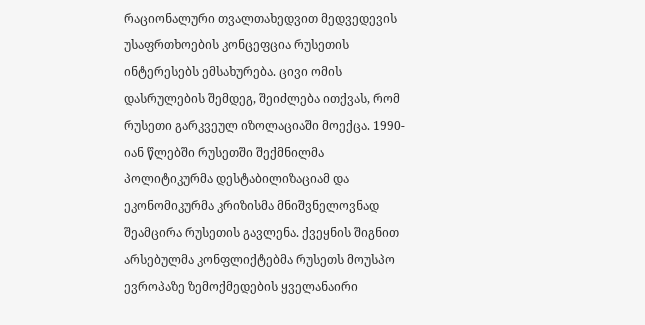რაციონალური თვალთახედვით მედვედევის უსაფრთხოების კონცეფცია რუსეთის ინტერესებს ემსახურება. ცივი ომის დასრულების შემდეგ, შეიძლება ითქვას, რომ რუსეთი გარკვეულ იზოლაციაში მოექცა. 1990-იან წლებში რუსეთში შექმნილმა პოლიტიკურმა დესტაბილიზაციამ და ეკონომიკურმა კრიზისმა მნიშვნელოვნად შეამცირა რუსეთის გავლენა. ქვეყნის შიგნით არსებულმა კონფლიქტებმა რუსეთს მოუსპო ევროპაზე ზემოქმედების ყველანაირი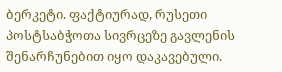ბერკეტი. ფაქტიურად, რუსეთი პოსტსაბჭოთა სივრცეზე გავლენის შენარჩუნებით იყო დაკავებული.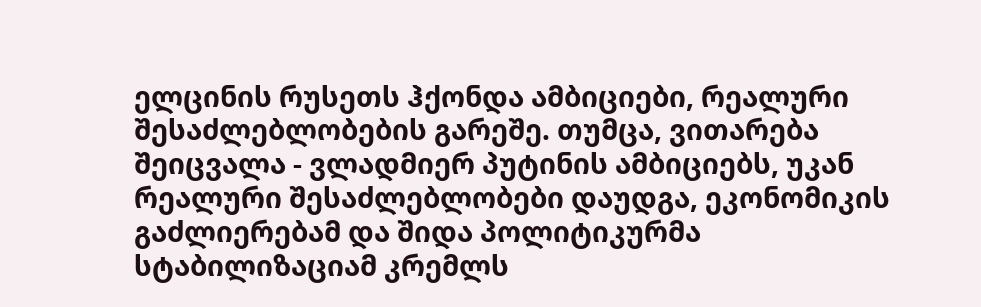ელცინის რუსეთს ჰქონდა ამბიციები, რეალური შესაძლებლობების გარეშე. თუმცა, ვითარება შეიცვალა - ვლადმიერ პუტინის ამბიციებს, უკან რეალური შესაძლებლობები დაუდგა, ეკონომიკის გაძლიერებამ და შიდა პოლიტიკურმა სტაბილიზაციამ კრემლს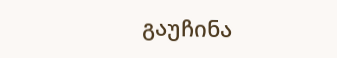გაუჩინა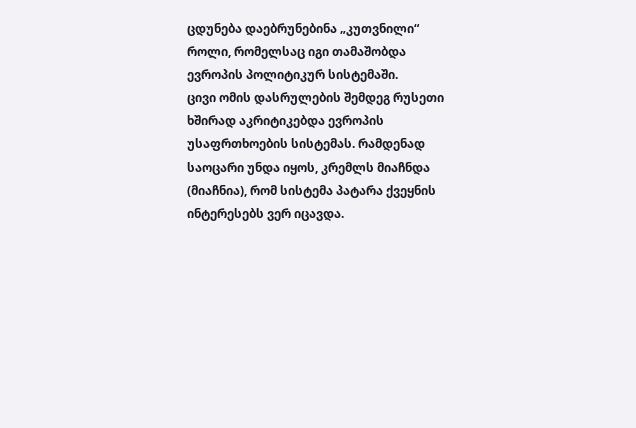ცდუნება დაებრუნებინა „კუთვნილი“ როლი, რომელსაც იგი თამაშობდა ევროპის პოლიტიკურ სისტემაში.
ცივი ომის დასრულების შემდეგ რუსეთი ხშირად აკრიტიკებდა ევროპის უსაფრთხოების სისტემას. რამდენად საოცარი უნდა იყოს, კრემლს მიაჩნდა (მიაჩნია), რომ სისტემა პატარა ქვეყნის ინტერესებს ვერ იცავდა.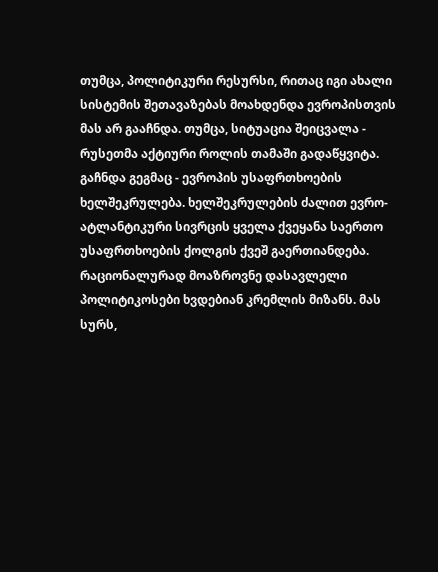თუმცა, პოლიტიკური რესურსი, რითაც იგი ახალი სისტემის შეთავაზებას მოახდენდა ევროპისთვის მას არ გააჩნდა. თუმცა, სიტუაცია შეიცვალა - რუსეთმა აქტიური როლის თამაში გადაწყვიტა. გაჩნდა გეგმაც - ევროპის უსაფრთხოების ხელშეკრულება. ხელშეკრულების ძალით ევრო-ატლანტიკური სივრცის ყველა ქვეყანა საერთო უსაფრთხოების ქოლგის ქვეშ გაერთიანდება.
რაციონალურად მოაზროვნე დასავლელი პოლიტიკოსები ხვდებიან კრემლის მიზანს. მას სურს,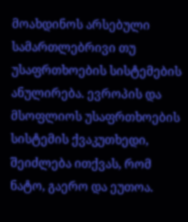მოახდინოს არსებული სამართლებრივი თუ უსაფრთხოების სისტემების ანულირება. ევროპის და მსოფლიოს უსაფრთხოების სისტემის ქვაკუთხედი, შეიძლება ითქვას, რომ ნატო, გაერო და ეუთოა.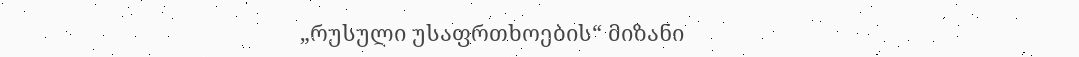„რუსული უსაფრთხოების“ მიზანი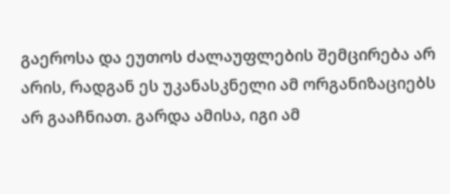გაეროსა და ეუთოს ძალაუფლების შემცირება არ არის, რადგან ეს უკანასკნელი ამ ორგანიზაციებს არ გააჩნიათ. გარდა ამისა, იგი ამ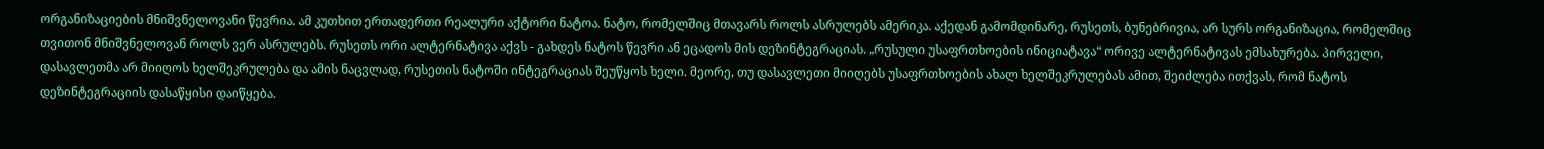ორგანიზაციების მნიშვნელოვანი წევრია. ამ კუთხით ერთადერთი რეალური აქტორი ნატოა. ნატო, რომელშიც მთავარს როლს ასრულებს ამერიკა. აქედან გამომდინარე, რუსეთს, ბუნებრივია, არ სურს ორგანიზაცია, რომელშიც თვითონ მნიშვნელოვან როლს ვერ ასრულებს. რუსეთს ორი ალტერნატივა აქვს - გახდეს ნატოს წევრი ან ეცადოს მის დეზინტეგრაციას. „რუსული უსაფრთხოების ინიციატავა“ ორივე ალტერნატივას ემსახურება. პირველი, დასავლეთმა არ მიიღოს ხელშეკრულება და ამის ნაცვლად, რუსეთის ნატოში ინტეგრაციას შეუწყოს ხელი. მეორე, თუ დასავლეთი მიიღებს უსაფრთხოების ახალ ხელშეკრულებას ამით, შეიძლება ითქვას, რომ ნატოს დეზინტეგრაციის დასაწყისი დაიწყება.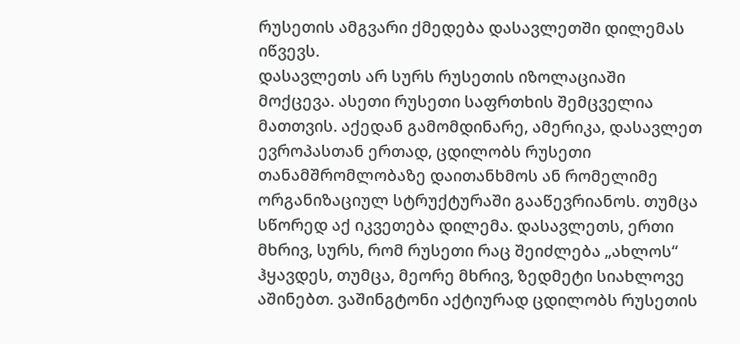რუსეთის ამგვარი ქმედება დასავლეთში დილემას იწვევს.
დასავლეთს არ სურს რუსეთის იზოლაციაში მოქცევა. ასეთი რუსეთი საფრთხის შემცველია მათთვის. აქედან გამომდინარე, ამერიკა, დასავლეთ ევროპასთან ერთად, ცდილობს რუსეთი თანამშრომლობაზე დაითანხმოს ან რომელიმე ორგანიზაციულ სტრუქტურაში გააწევრიანოს. თუმცა სწორედ აქ იკვეთება დილემა. დასავლეთს, ერთი მხრივ, სურს, რომ რუსეთი რაც შეიძლება „ახლოს“ ჰყავდეს, თუმცა, მეორე მხრივ, ზედმეტი სიახლოვე აშინებთ. ვაშინგტონი აქტიურად ცდილობს რუსეთის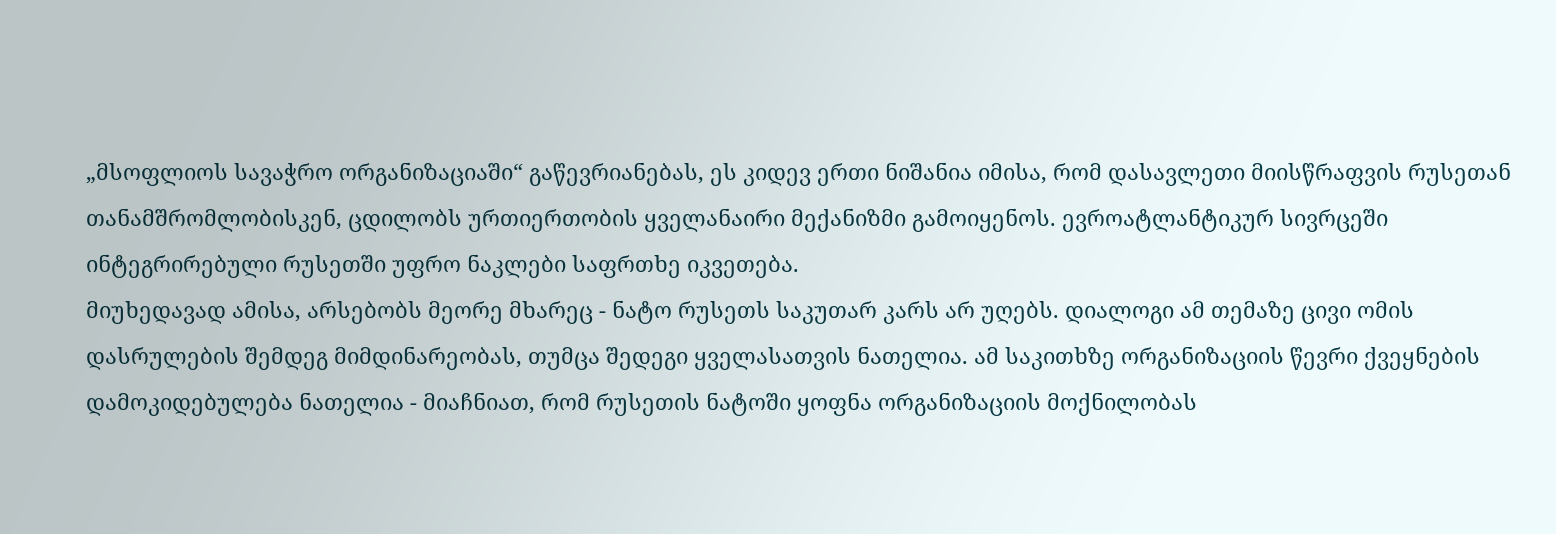„მსოფლიოს სავაჭრო ორგანიზაციაში“ გაწევრიანებას, ეს კიდევ ერთი ნიშანია იმისა, რომ დასავლეთი მიისწრაფვის რუსეთან თანამშრომლობისკენ, ცდილობს ურთიერთობის ყველანაირი მექანიზმი გამოიყენოს. ევროატლანტიკურ სივრცეში ინტეგრირებული რუსეთში უფრო ნაკლები საფრთხე იკვეთება.
მიუხედავად ამისა, არსებობს მეორე მხარეც - ნატო რუსეთს საკუთარ კარს არ უღებს. დიალოგი ამ თემაზე ცივი ომის დასრულების შემდეგ მიმდინარეობას, თუმცა შედეგი ყველასათვის ნათელია. ამ საკითხზე ორგანიზაციის წევრი ქვეყნების დამოკიდებულება ნათელია - მიაჩნიათ, რომ რუსეთის ნატოში ყოფნა ორგანიზაციის მოქნილობას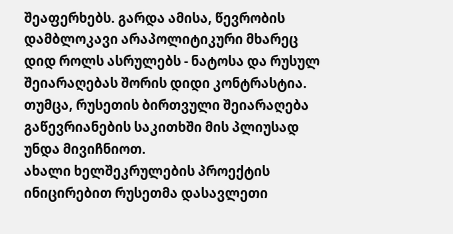შეაფერხებს. გარდა ამისა, წევრობის დამბლოკავი არაპოლიტიკური მხარეც დიდ როლს ასრულებს - ნატოსა და რუსულ შეიარაღებას შორის დიდი კონტრასტია. თუმცა, რუსეთის ბირთვული შეიარაღება გაწევრიანების საკითხში მის პლიუსად უნდა მივიჩნიოთ.
ახალი ხელშეკრულების პროექტის ინიცირებით რუსეთმა დასავლეთი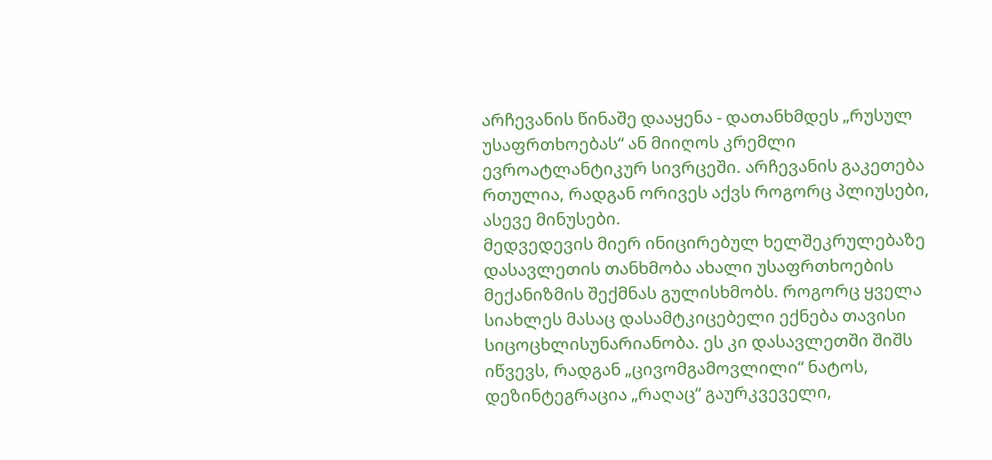არჩევანის წინაშე დააყენა - დათანხმდეს „რუსულ უსაფრთხოებას“ ან მიიღოს კრემლი ევროატლანტიკურ სივრცეში. არჩევანის გაკეთება რთულია, რადგან ორივეს აქვს როგორც პლიუსები, ასევე მინუსები.
მედვედევის მიერ ინიცირებულ ხელშეკრულებაზე დასავლეთის თანხმობა ახალი უსაფრთხოების მექანიზმის შექმნას გულისხმობს. როგორც ყველა სიახლეს მასაც დასამტკიცებელი ექნება თავისი სიცოცხლისუნარიანობა. ეს კი დასავლეთში შიშს იწვევს, რადგან „ცივომგამოვლილი“ ნატოს, დეზინტეგრაცია „რაღაც“ გაურკვეველი,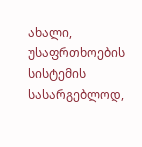ახალი, უსაფრთხოების სისტემის სასარგებლოდ,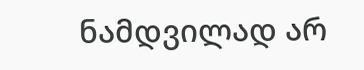ნამდვილად არ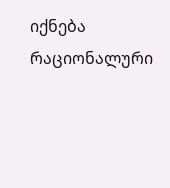იქნება რაციონალური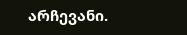არჩევანი.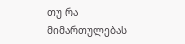თუ რა მიმართულებას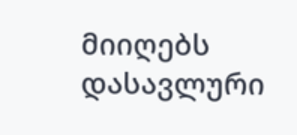მიიღებს დასავლური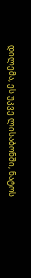დილემა, ეს უკვე ლისაბონში, ნატოს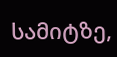სამიტზე,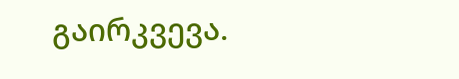გაირკვევა.